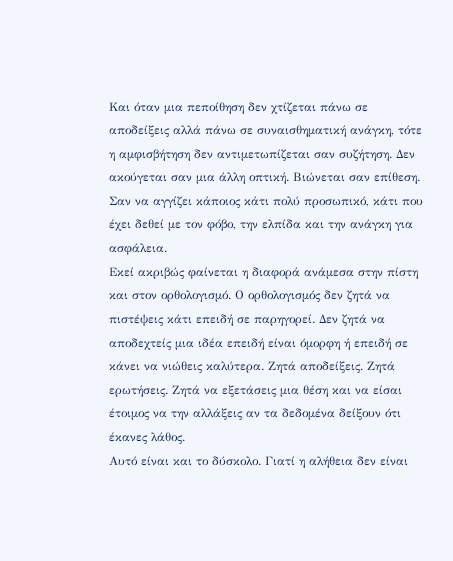Και όταν μια πεποίθηση δεν χτίζεται πάνω σε αποδείξεις αλλά πάνω σε συναισθηματική ανάγκη, τότε η αμφισβήτηση δεν αντιμετωπίζεται σαν συζήτηση. Δεν ακούγεται σαν μια άλλη οπτική. Βιώνεται σαν επίθεση. Σαν να αγγίζει κάποιος κάτι πολύ προσωπικό, κάτι που έχει δεθεί με τον φόβο, την ελπίδα και την ανάγκη για ασφάλεια.
Εκεί ακριβώς φαίνεται η διαφορά ανάμεσα στην πίστη και στον ορθολογισμό. Ο ορθολογισμός δεν ζητά να πιστέψεις κάτι επειδή σε παρηγορεί. Δεν ζητά να αποδεχτείς μια ιδέα επειδή είναι όμορφη ή επειδή σε κάνει να νιώθεις καλύτερα. Ζητά αποδείξεις. Ζητά ερωτήσεις. Ζητά να εξετάσεις μια θέση και να είσαι έτοιμος να την αλλάξεις αν τα δεδομένα δείξουν ότι έκανες λάθος.
Αυτό είναι και το δύσκολο. Γιατί η αλήθεια δεν είναι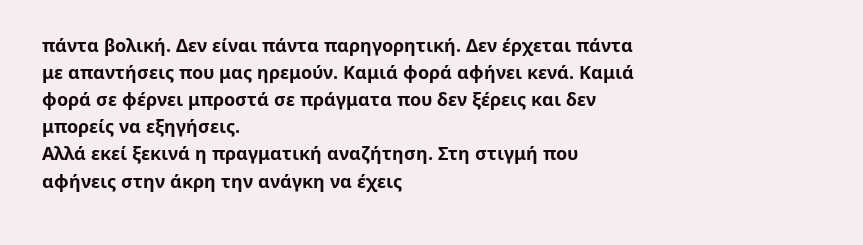πάντα βολική. Δεν είναι πάντα παρηγορητική. Δεν έρχεται πάντα με απαντήσεις που μας ηρεμούν. Καμιά φορά αφήνει κενά. Καμιά φορά σε φέρνει μπροστά σε πράγματα που δεν ξέρεις και δεν μπορείς να εξηγήσεις.
Αλλά εκεί ξεκινά η πραγματική αναζήτηση. Στη στιγμή που αφήνεις στην άκρη την ανάγκη να έχεις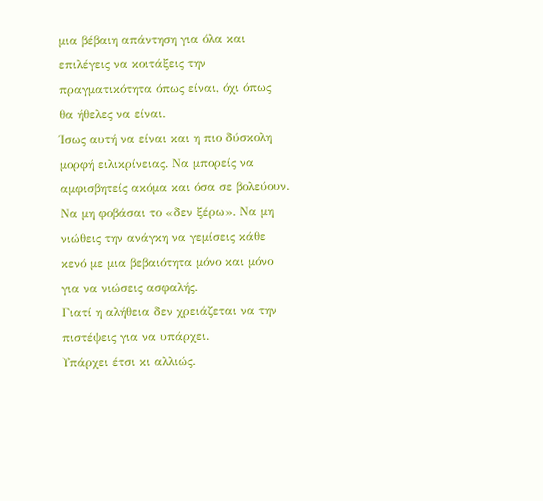μια βέβαιη απάντηση για όλα και επιλέγεις να κοιτάξεις την πραγματικότητα όπως είναι, όχι όπως θα ήθελες να είναι.
Ίσως αυτή να είναι και η πιο δύσκολη μορφή ειλικρίνειας. Να μπορείς να αμφισβητείς ακόμα και όσα σε βολεύουν. Να μη φοβάσαι το «δεν ξέρω». Να μη νιώθεις την ανάγκη να γεμίσεις κάθε κενό με μια βεβαιότητα μόνο και μόνο για να νιώσεις ασφαλής.
Γιατί η αλήθεια δεν χρειάζεται να την πιστέψεις για να υπάρχει.
Υπάρχει έτσι κι αλλιώς.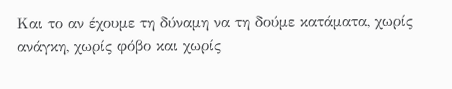Και το αν έχουμε τη δύναμη να τη δούμε κατάματα, χωρίς ανάγκη, χωρίς φόβο και χωρίς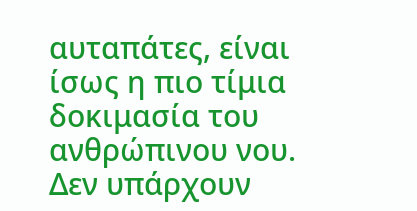αυταπάτες, είναι ίσως η πιο τίμια δοκιμασία του ανθρώπινου νου.
Δεν υπάρχουν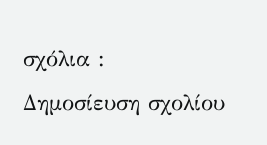σχόλια :
Δημοσίευση σχολίου